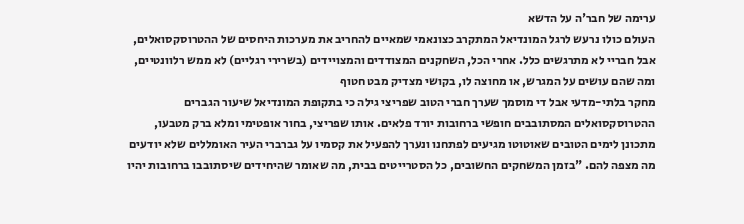ערימה של חבר'ה על הדשא
העולם כולו נרעש לרגל המונדיאל המתקרב כצונאמי שמאיים להחריב את מערכות היחסים של ההטרוסקסואלים, אבל חבריי לא מתרגשים כלל. אחרי הכל, השחקנים המצודדים והמצויידים (בשרירי רגליים) לא ממש רלוונטיים, ומה שהם עושים על המגרש, או מחוצה לו, בקושי מצדיק מבט חטוף
מחקר בלתי-מדעי אבל די מוסמך שערך חברי הטוב שפריצי גילה כי בתקופת המונדיאל שיעור הגברים ההטרוסקסואלים המסתובבים חופשי ברחובות יורד פלאים. אותו שפריצי, בחור אופטימי ומלא ברק מטבעו, מתכונן לימים הטובים שאוטוטו מגיעים לפתחנו ונערך להפעיל את קסמיו על גברברי העיר האומללים שלא יודעים מה מצפה להם. "בזמן המשחקים החשובים, כל הסטרייטים בבית, מה שאומר שהיחידים שיסתובבו ברחובות יהיו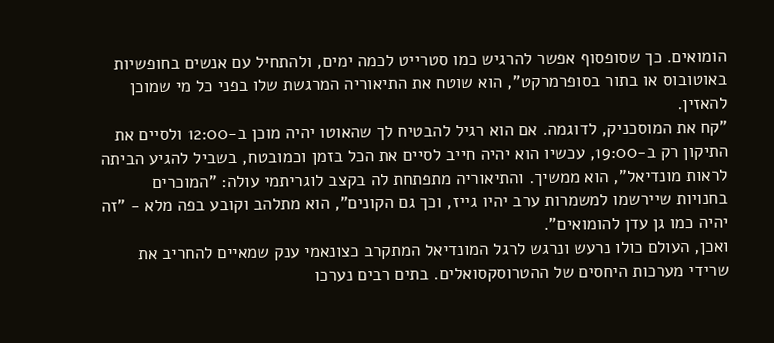הומואים. כך שסופסוף אפשר להרגיש כמו סטרייט לכמה ימים, ולהתחיל עם אנשים בחופשיות באוטובוס או בתור בסופרמרקט", הוא שוטח את התיאוריה המרגשת שלו בפני כל מי שמוכן להאזין.
"קח את המוסכניק, לדוגמה. אם הוא רגיל להבטיח לך שהאוטו יהיה מוכן ב-12:00 ולסיים את התיקון רק ב-19:00, עכשיו הוא יהיה חייב לסיים את הכל בזמן וכמובטח, בשביל להגיע הביתה לראות מונדיאל", הוא ממשיך. והתיאוריה מתפתחת לה בקצב לוגריתמי עולה: "המוכרים בחנויות שיירשמו למשמרות ערב יהיו גייז, וכך גם הקונים", הוא מתלהב וקובע בפה מלא - "זה יהיה כמו גן עדן להומואים".
ואכן, העולם כולו נרעש ונרגש לרגל המונדיאל המתקרב כצונאמי ענק שמאיים להחריב את שרידי מערכות היחסים של ההטרוסקסואלים. בתים רבים נערכו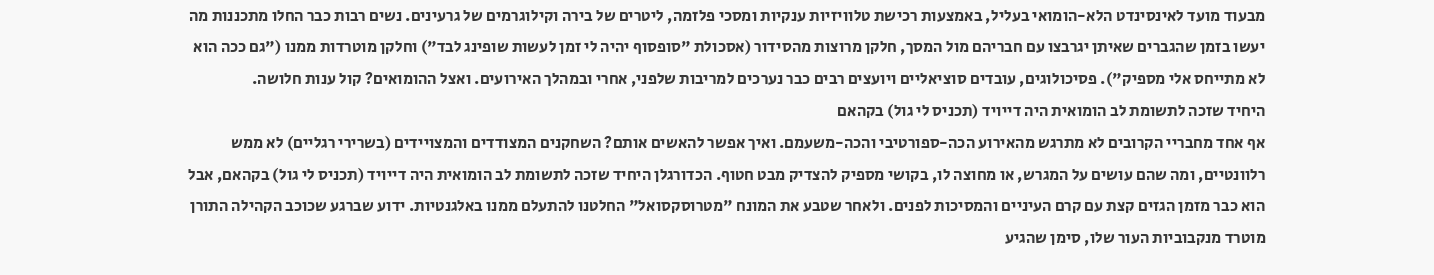מבעוד מועד לאינסינדט הלא-הומואי בעליל, באמצעות רכישת טלוויזיות ענקיות ומסכי פלזמה, ליטרים של בירה וקילוגרמים של גרעינים. נשים רבות כבר החלו מתכננות מה יעשו בזמן שהגברים שאיתן יגרבצו עם חבריהם מול המסך, חלקן מרוצות מהסידור (אסכולת "סופסוף יהיה לי זמן לעשות שופינג לבד") וחלקן מוטרדות ממנו ("גם ככה הוא לא מתייחס אלי מספיק"). פסיכולוגים, עובדים סוציאליים ויועצים רבים כבר נערכים למריבות שלפני, אחרי ובמהלך האירועים. ואצל ההומואים? קול ענות חלושה.
היחיד שזכה לתשומת לב הומואית היה דייויד (תכניס לי גול) בקהאם
אף אחד מחבריי הקרובים לא מתרגש מהאירוע הכה-ספורטיבי והכה-משעמם. ואיך אפשר להאשים אותם? השחקנים המצודדים והמצויידים (בשרירי רגליים) לא ממש רלוונטיים, ומה שהם עושים על המגרש, או מחוצה לו, בקושי מספיק להצדיק מבט חטוף. הכדורגלן היחיד שזכה לתשומת לב הומואית היה דייויד (תכניס לי גול) בקהאם, אבל הוא כבר מזמן הגזים קצת עם קרם העיניים והמסיכות לפנים. ולאחר שטבע את המונח "מטרוסקסואל" החלטנו להתעלם ממנו באלגנטיות. ידוע שברגע שכוכב הקהילה התורן מוטרד מנקבוביות העור שלו, סימן שהגיע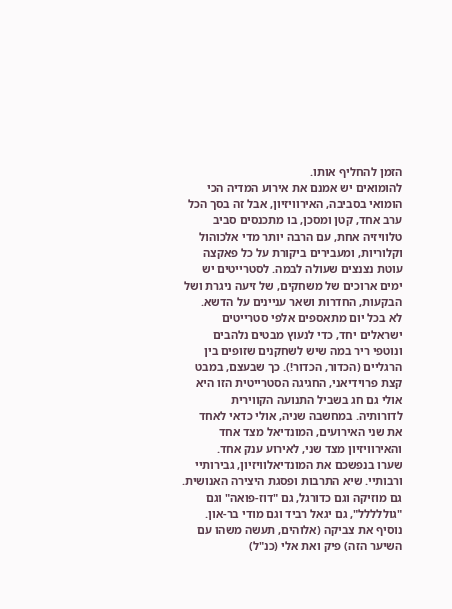הזמן להחליף אותו.
להומואים יש אמנם את אירוע המדיה הכי הומואי בסביבה, האירוויזיון, אבל זה בסך הכל ערב אחד, קטן ומסכן, בו מתכנסים סביב טלוויזיה אחת, עם הרבה יותר מדי אלכוהול וקלוריות, ומעבירים ביקורת על כל פאקצה עוטת נצנצים שעולה לבמה. לסטרייטים יש ימים ארוכים של משחקים, של זיעה ניגרת ושל הבקעות, החדרות ושאר עניינים על הדשא.
לא בכל יום מתאספים אלפי סטרייטים ישראלים יחד, כדי לנעוץ מבטים נלהבים ונוטפי ריר במה שיש לשחקנים שזופים בין הרגליים (הכדור, הכדור!). כך שבעצם, במבט קצת פרוידיאני, החגיגה הסטרייטית הזו היא אולי גם חג בשביל התנועה הקווירית לדורותיה. במחשבה שניה, אולי כדאי לאחד את שני האירועים, המונדיאל מצד אחד והאירוויזיון מצד שני, לאירוע ענק אחד.
שערו בנפשכם את המונדיאלוויזיון, גבירותיי ורבותיי. שיא התרבות ופסגת היצירה האנושית. גם מוזיקה וגם כדורגל, גם "דוז-פואה" וגם "גוללללל", גם יגאל רביד וגם מודי בר-און. נוסיף את צביקה (אלוהים, תעשה משהו עם השיער הזה) פיק ואת אלי (כנ"ל)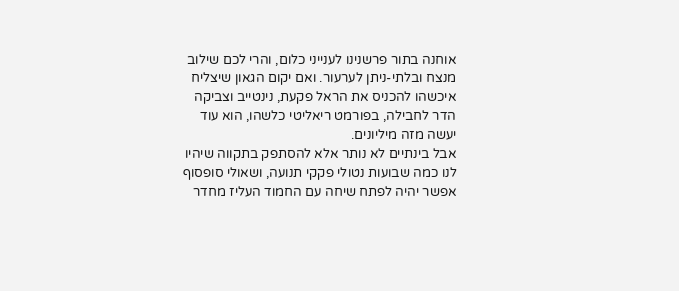אוחנה בתור פרשנינו לענייני כלום, והרי לכם שילוב מנצח ובלתי-ניתן לערעור. ואם יקום הגאון שיצליח איכשהו להכניס את הראל פקעת, נינטייב וצביקה הדר לחבילה, בפורמט ריאליטי כלשהו, הוא עוד יעשה מזה מיליונים.
אבל בינתיים לא נותר אלא להסתפק בתקווה שיהיו לנו כמה שבועות נטולי פקקי תנועה, ושאולי סופסוף אפשר יהיה לפתח שיחה עם החמוד העליז מחדר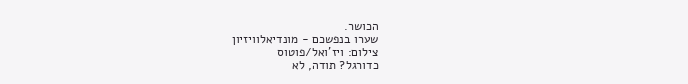הכושר.
שערו בנפשכם - מונדיאלוויזיון
צילום: ויז'ואל/פוטוס
כדורגל? תודה, לא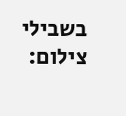בשבילי
צילום: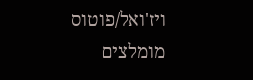ויז'ואל/פוטוס
מומלצים